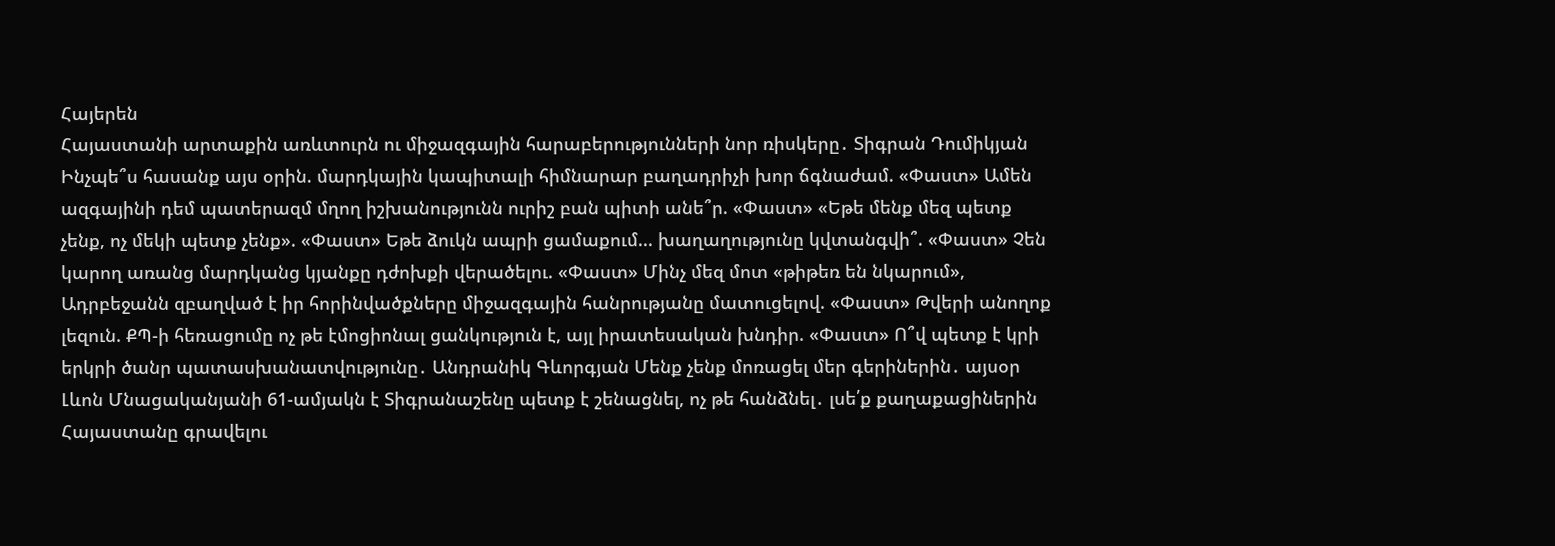Հայերեն
Հայաստանի արտաքին առևտուրն ու միջազգային հարաբերությունների նոր ռիսկերը․ Տիգրան Դումիկյան Ինչպե՞ս հասանք այս օրին. մարդկային կապիտալի հիմնարար բաղադրիչի խոր ճգնաժամ. «Փաստ» Ամեն ազգայինի դեմ պատերազմ մղող իշխանությունն ուրիշ բան պիտի անե՞ր. «Փաստ» «Եթե մենք մեզ պետք չենք, ոչ մեկի պետք չենք». «Փաստ» Եթե ձուկն ապրի ցամաքում... խաղաղությունը կվտանգվի՞. «Փաստ» Չեն կարող առանց մարդկանց կյանքը դժոխքի վերածելու. «Փաստ» Մինչ մեզ մոտ «թիթեռ են նկարում», Ադրբեջանն զբաղված է իր հորինվածքները միջազգային հանրությանը մատուցելով. «Փաստ» Թվերի անողոք լեզուն. ՔՊ-ի հեռացումը ոչ թե էմոցիոնալ ցանկություն է, այլ իրատեսական խնդիր. «Փաստ» Ո՞վ պետք է կրի երկրի ծանր պատասխանատվությունը․ Անդրանիկ Գևորգյան Մենք չենք մոռացել մեր գերիներին․ այսօր Լևոն Մնացականյանի 61-ամյակն է Տիգրանաշենը պետք է շենացնել, ոչ թե հանձնել․ լսե՛ք քաղաքացիներին Հայաստանը գրավելու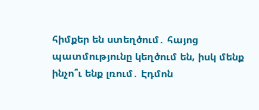հիմքեր են ստեղծում․ հայոց պատմությունը կեղծում են, իսկ մենք ինչո՞ւ ենք լռում․ Էդմոն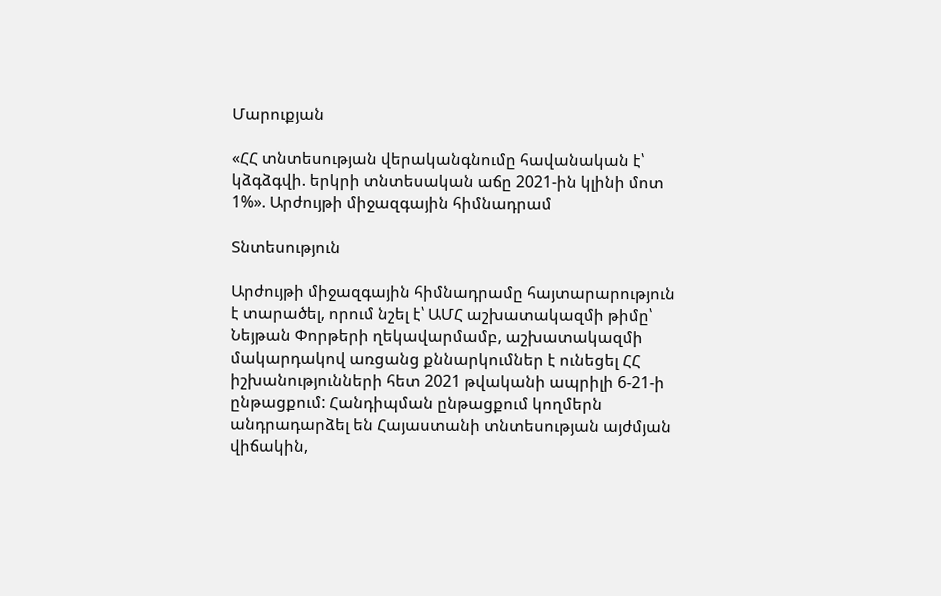Մարուքյան

«ՀՀ տնտեսության վերականգնումը հավանական է՝ կձգձգվի. երկրի տնտեսական աճը 2021-ին կլինի մոտ 1%». Արժույթի միջազգային հիմնադրամ

Տնտեսություն

Արժույթի միջազգային հիմնադրամը հայտարարություն է տարածել, որում նշել է՝ ԱՄՀ աշխատակազմի թիմը՝ Նեյթան Փորթերի ղեկավարմամբ, աշխատակազմի մակարդակով առցանց քննարկումներ է ունեցել ՀՀ իշխանությունների հետ 2021 թվականի ապրիլի 6-21-ի ընթացքում: Հանդիպման ընթացքում կողմերն անդրադարձել են Հայաստանի տնտեսության այժմյան վիճակին,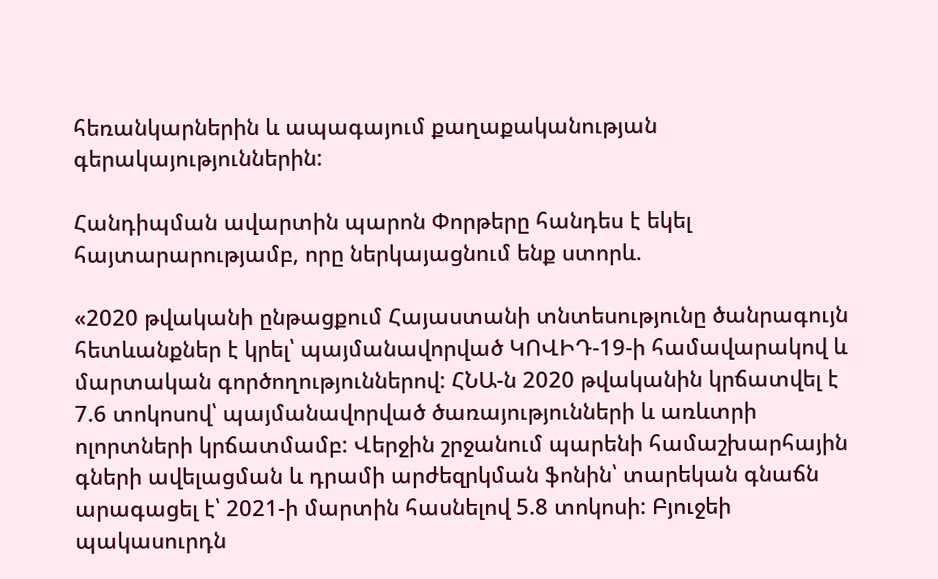հեռանկարներին և ապագայում քաղաքականության գերակայություններին:

Հանդիպման ավարտին պարոն Փորթերը հանդես է եկել հայտարարությամբ, որը ներկայացնում ենք ստորև.

«2020 թվականի ընթացքում Հայաստանի տնտեսությունը ծանրագույն հետևանքներ է կրել՝ պայմանավորված ԿՈՎԻԴ-19-ի համավարակով և մարտական գործողություններով: ՀՆԱ-ն 2020 թվականին կրճատվել է 7.6 տոկոսով՝ պայմանավորված ծառայությունների և առևտրի ոլորտների կրճատմամբ: Վերջին շրջանում պարենի համաշխարհային գների ավելացման և դրամի արժեզրկման ֆոնին՝ տարեկան գնաճն արագացել է՝ 2021-ի մարտին հասնելով 5.8 տոկոսի: Բյուջեի պակասուրդն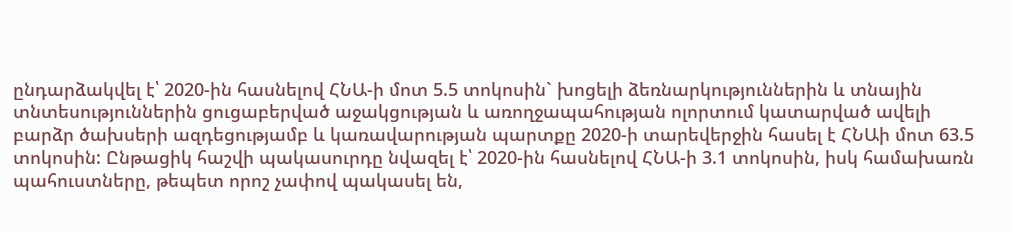ընդարձակվել է՝ 2020-ին հասնելով ՀՆԱ-ի մոտ 5.5 տոկոսին` խոցելի ձեռնարկություններին և տնային տնտեսություններին ցուցաբերված աջակցության և առողջապահության ոլորտում կատարված ավելի բարձր ծախսերի ազդեցությամբ և կառավարության պարտքը 2020-ի տարեվերջին հասել է ՀՆԱի մոտ 63.5 տոկոսին: Ընթացիկ հաշվի պակասուրդը նվազել է՝ 2020-ին հասնելով ՀՆԱ-ի 3.1 տոկոսին, իսկ համախառն պահուստները, թեպետ որոշ չափով պակասել են,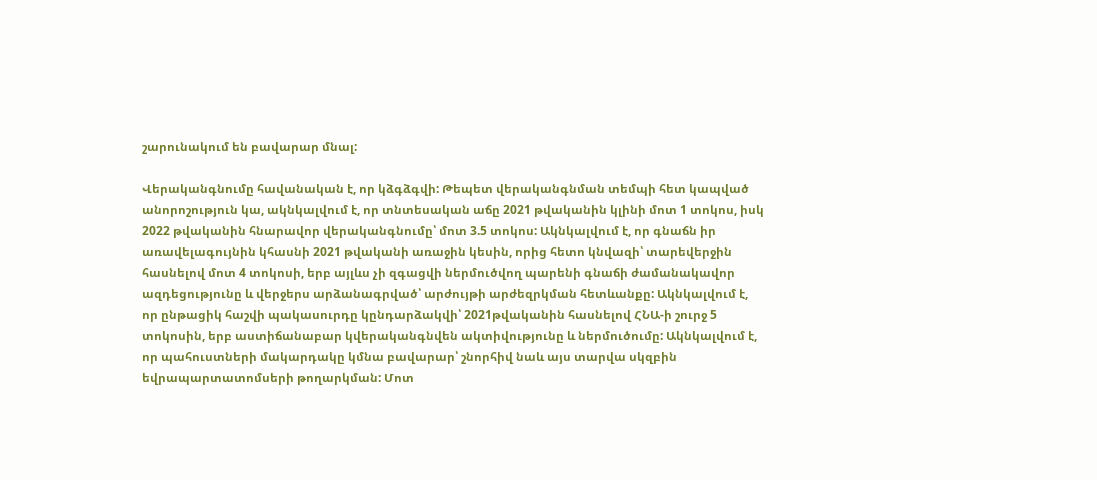շարունակում են բավարար մնալ:

Վերականգնումը հավանական է, որ կձգձգվի: Թեպետ վերականգնման տեմպի հետ կապված անորոշություն կա, ակնկալվում է, որ տնտեսական աճը 2021 թվականին կլինի մոտ 1 տոկոս, իսկ 2022 թվականին հնարավոր վերականգնումը՝ մոտ 3.5 տոկոս: Ակնկալվում է, որ գնաճն իր առավելագույնին կհասնի 2021 թվականի առաջին կեսին, որից հետո կնվազի՝ տարեվերջին հասնելով մոտ 4 տոկոսի, երբ այլևս չի զգացվի ներմուծվող պարենի գնաճի ժամանակավոր ազդեցությունը և վերջերս արձանագրված՝ արժույթի արժեզրկման հետևանքը: Ակնկալվում է, որ ընթացիկ հաշվի պակասուրդը կընդարձակվի՝ 2021թվականին հասնելով ՀՆԱ-ի շուրջ 5 տոկոսին, երբ աստիճանաբար կվերականգնվեն ակտիվությունը և ներմուծումը: Ակնկալվում է, որ պահուստների մակարդակը կմնա բավարար՝ շնորհիվ նաև այս տարվա սկզբին եվրապարտատոմսերի թողարկման: Մոտ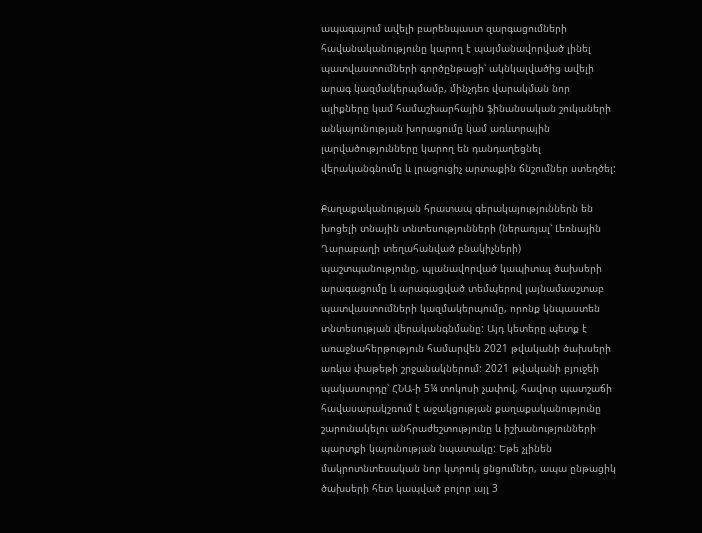ապագայում ավելի բարենպաստ զարգացումների հավանականությունը կարող է պայմանավորված լինել պատվաստումների գործընթացի՝ ակնկալվածից ավելի արագ կազմակերպմամբ, մինչդեռ վարակման նոր ալիքները կամ համաշխարհային ֆինանսական շուկաների անկայունության խորացումը կամ առևտրային լարվածությունները կարող են դանդաղեցնել վերականգնումը և լրացուցիչ արտաքին ճնշումներ ստեղծել:

Քաղաքականության հրատապ գերակայություններն են խոցելի տնային տնտեսությունների (ներառյալ՝ Լեռնային Ղարաբաղի տեղահանված բնակիչների) պաշտպանությունը, պլանավորված կապիտալ ծախսերի արագացումը և արագացված տեմպերով լայնամասշտաբ պատվաստումների կազմակերպումը, որոնք կնպաստեն տնտեսության վերականգնմանը: Այդ կետերը պետք է առաջնահերթություն համարվեն 2021 թվականի ծախսերի առկա փաթեթի շրջանակներում: 2021 թվականի բյուջեի պակասուրդը՝ ՀՆԱ-ի 5¼ տոկոսի չափով, հավուր պատշաճի հավասարակշռում է աջակցության քաղաքականությունը շարունակելու անհրաժեշտությունը և իշխանությունների պարտքի կայունության նպատակը: Եթե չլինեն մակրոտնտեսական նոր կտրուկ ցնցումներ, ապա ընթացիկ ծախսերի հետ կապված բոլոր այլ 3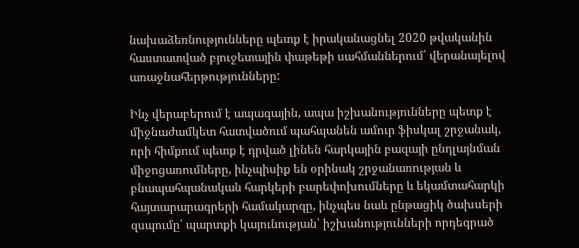նախաձեռնությունները պետք է իրականացնել 2020 թվականին հաստատված բյուջետային փաթեթի սահմաններում՝ վերանայելով առաջնահերթությունները:

Ինչ վերաբերում է ապագային, ապա իշխանությունները պետք է միջնաժամկետ հատվածում պահպանեն ամուր ֆիսկալ շրջանակ, որի հիմքում պետք է դրված լինեն հարկային բազայի ընդլայնման միջոցառումները, ինչպիսիք են օրինակ շրջանառության և բնապահպանական հարկերի բարեփոխումները և եկամտահարկի հայտարարագրերի համակարգը, ինչպես նաև ընթացիկ ծախսերի զսպումը՝ պարտքի կայունության՝ իշխանությունների որդեգրած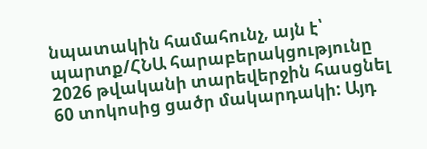նպատակին համահունչ, այն է՝ պարտք/ՀՆԱ հարաբերակցությունը 2026 թվականի տարեվերջին հասցնել 60 տոկոսից ցածր մակարդակի: Այդ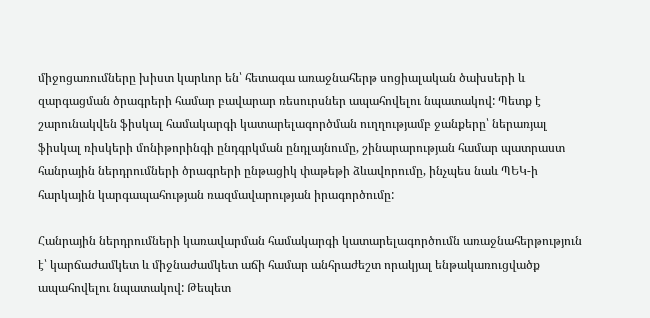միջոցառումները խիստ կարևոր են՝ հետագա առաջնահերթ սոցիալական ծախսերի և զարգացման ծրագրերի համար բավարար ռեսուրսներ ապահովելու նպատակով: Պետք է շարունակվեն ֆիսկալ համակարգի կատարելագործման ուղղությամբ ջանքերը՝ ներառյալ ֆիսկալ ռիսկերի մոնիթորինգի ընդգրկման ընդլայնումը, շինարարության համար պատրաստ հանրային ներդրումների ծրագրերի ընթացիկ փաթեթի ձևավորումը, ինչպես նաև ՊԵԿ-ի հարկային կարգապահության ռազմավարության իրագործումը:

Հանրային ներդրումների կառավարման համակարգի կատարելագործումն առաջնահերթություն է՝ կարճաժամկետ և միջնաժամկետ աճի համար անհրաժեշտ որակյալ ենթակառուցվածք ապահովելու նպատակով: Թեպետ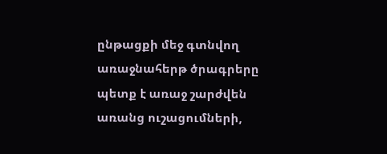ընթացքի մեջ գտնվող առաջնահերթ ծրագրերը պետք է առաջ շարժվեն առանց ուշացումների,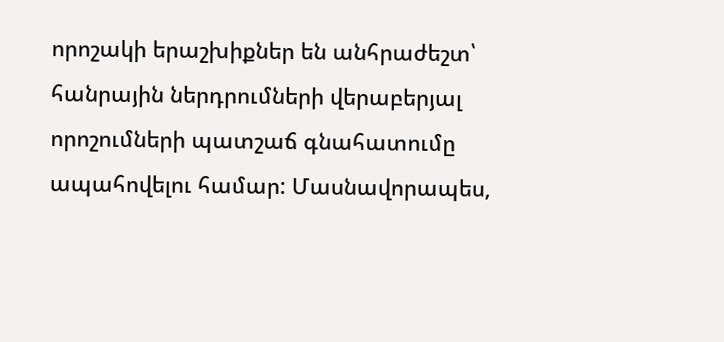որոշակի երաշխիքներ են անհրաժեշտ՝ հանրային ներդրումների վերաբերյալ որոշումների պատշաճ գնահատումը ապահովելու համար: Մասնավորապես,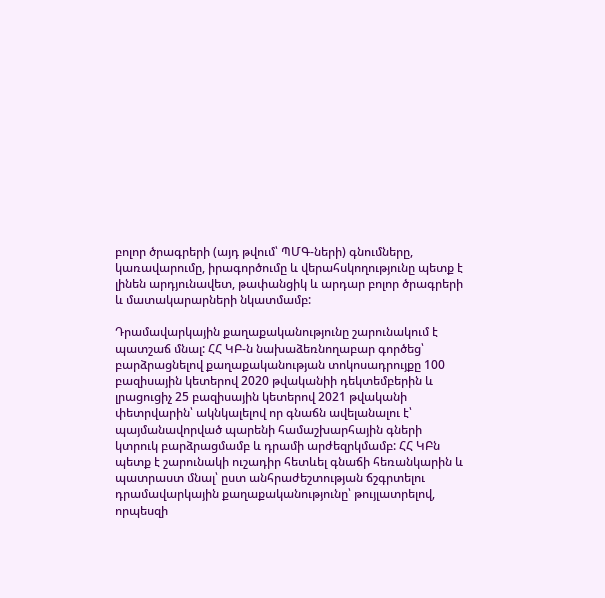բոլոր ծրագրերի (այդ թվում՝ ՊՄԳ-ների) գնումները, կառավարումը, իրագործումը և վերահսկողությունը պետք է լինեն արդյունավետ, թափանցիկ և արդար բոլոր ծրագրերի և մատակարարների նկատմամբ:

Դրամավարկային քաղաքականությունը շարունակում է պատշաճ մնալ: ՀՀ ԿԲ-ն նախաձեռնողաբար գործեց՝ բարձրացնելով քաղաքականության տոկոսադրույքը 100 բազիսային կետերով 2020 թվականիի դեկտեմբերին և լրացուցիչ 25 բազիսային կետերով 2021 թվականի փետրվարին՝ ակնկալելով որ գնաճն ավելանալու է՝ պայմանավորված պարենի համաշխարհային գների կտրուկ բարձրացմամբ և դրամի արժեզրկմամբ: ՀՀ ԿԲն պետք է շարունակի ուշադիր հետևել գնաճի հեռանկարին և պատրաստ մնալ՝ ըստ անհրաժեշտության ճշգրտելու դրամավարկային քաղաքականությունը՝ թույլատրելով, որպեսզի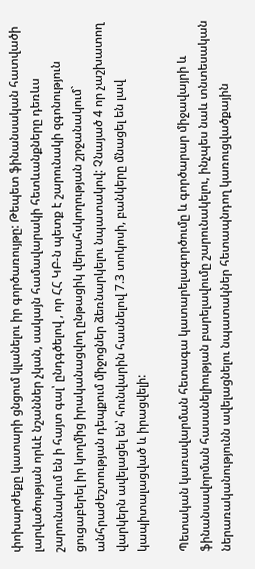փոխարժեքը կատարի ցնցում կլանելու իր գործառույթը: Թեպետ ֆինանսական հատվածի լարվածության որևէ նշաններ չկան, սակայն համավարակի հետևանքները դեռևս շարունակում են ի հայտ գալ՝ ընդգծելով , որ ՀՀ ԿԲ-ն պետք է շարունակի զգոնություն ցուցաբերել իր կողմից իրականացվող ընթացիկ վերահսկողության շրջանակում` անհրաժեշտության դեպքում միջոցներ ձեռնարկելու նպատակով: Չնայած 4 որ չաշխատող վարկերն ավելացել են՝ հունվարին հասնելով 7.3 տոկոսի, բանկերը մնացել են լավ կապիտալացված և իրացվելի:

Պետական կառավարման հետագա կատարելագործումը և գործարար միջավայրի և ֆինանսավորման հասանելիության բարելավումը շարունակելու, ինչպես նաև տնտեսական ներառականությունն ավելացնելու նպատակներ հետապնդող կառուցվածքային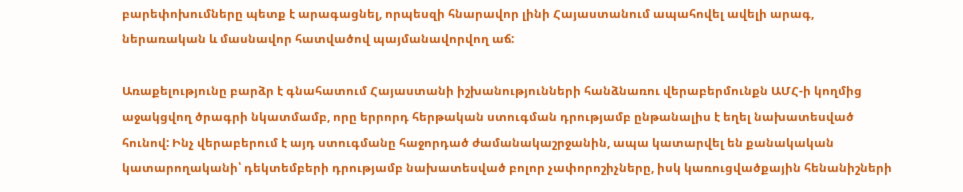բարեփոխումները պետք է արագացնել, որպեսզի հնարավոր լինի Հայաստանում ապահովել ավելի արագ, ներառական և մասնավոր հատվածով պայմանավորվող աճ:

Առաքելությունը բարձր է գնահատում Հայաստանի իշխանությունների հանձնառու վերաբերմունքն ԱՄՀ-ի կողմից աջակցվող ծրագրի նկատմամբ, որը երրորդ հերթական ստուգման դրությամբ ընթանալիս է եղել նախատեսված հունով: Ինչ վերաբերում է այդ ստուգմանը հաջորդած ժամանակաշրջանին, ապա կատարվել են քանակական կատարողականի՝ դեկտեմբերի դրությամբ նախատեսված բոլոր չափորոշիչները, իսկ կառուցվածքային հենանիշների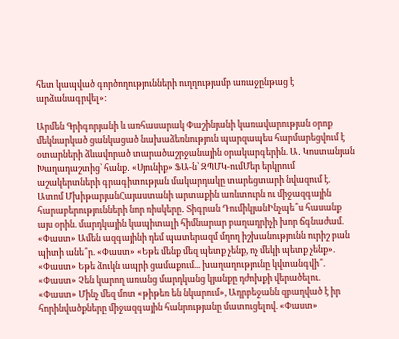հետ կապված գործողությունների ուղղությամբ առաջընթաց է արձանագրվել»:

Արմեն Գրիգորյանի և առհասարակ Փաշինյանի կառավարության օրոք մեկնարկած ցանկացած նախաձեռնություն պարզապես հարմարեցվում է օտարների ձևավորած տարածաշրջանային օրակարգերին. Ա․ Կոստանյան Խաղադաշտից՝ հանք․ «Սյունիք» ՖԱ-ն՝ ԶՊՄԿ-ումՄեր երկրում աշակերտների գրագիտության մակարդակը տարեցտարի նվազում է. Ատոմ ՄխիթարյանՀայաստանի արտաքին առևտուրն ու միջազգային հարաբերությունների նոր ռիսկերը․ Տիգրան ԴումիկյանԻնչպե՞ս հասանք այս օրին. մարդկային կապիտալի հիմնարար բաղադրիչի խոր ճգնաժամ. «Փաստ» Ամեն ազգայինի դեմ պատերազմ մղող իշխանությունն ուրիշ բան պիտի անե՞ր. «Փաստ» «Եթե մենք մեզ պետք չենք, ոչ մեկի պետք չենք». «Փաստ» Եթե ձուկն ապրի ցամաքում... խաղաղությունը կվտանգվի՞. «Փաստ» Չեն կարող առանց մարդկանց կյանքը դժոխքի վերածելու. «Փաստ» Մինչ մեզ մոտ «թիթեռ են նկարում», Ադրբեջանն զբաղված է իր հորինվածքները միջազգային հանրությանը մատուցելով. «Փաստ»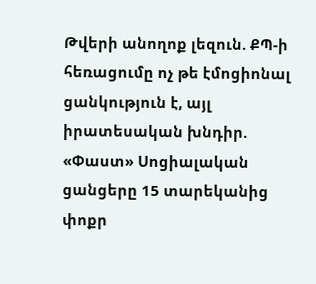Թվերի անողոք լեզուն. ՔՊ-ի հեռացումը ոչ թե էմոցիոնալ ցանկություն է, այլ իրատեսական խնդիր. «Փաստ» Սոցիալական ցանցերը 15 տարեկանից փոքր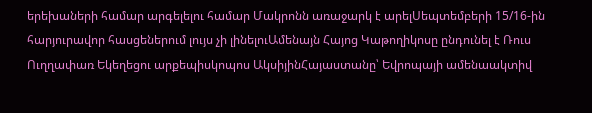երեխաների համար արգելելու համար Մակրոնն առաջարկ է արելՍեպտեմբերի 15/16-ին հարյուրավոր հասցեներում լույս չի լինելուԱմենայն Հայոց Կաթողիկոսը ընդունել է Ռուս Ուղղափառ Եկեղեցու արքեպիսկոպոս ԱկսիյինՀայաստանը՝ Եվրոպայի ամենաակտիվ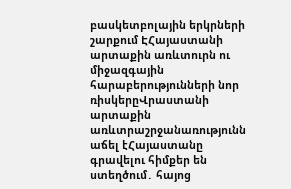բասկետբոլային երկրների շարքում ԷՀայաստանի արտաքին առևտուրն ու միջազգային հարաբերությունների նոր ռիսկերըՎրաստանի արտաքին առևտրաշրջանառությունն աճել էՀայաստանը գրավելու հիմքեր են ստեղծում․ հայոց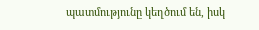պատմությունը կեղծում են, իսկ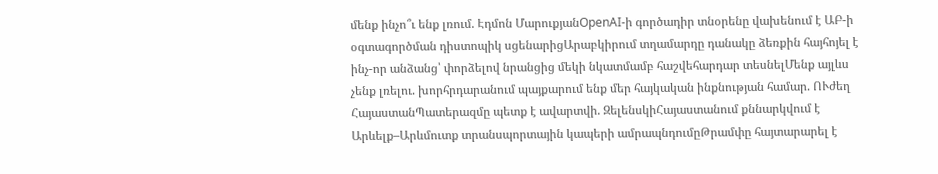մենք ինչո՞ւ ենք լռում. Էդմոն ՄարուքյանOpenAI-ի գործադիր տնօրենը վախենում է ԱԲ-ի օգտագործման դիստոպիկ սցենարիցԱրաբկիրում տղամարդը դանակը ձեռքին հայհոյել է ինչ-որ անձանց՝ փորձելով նրանցից մեկի նկատմամբ հաշվեհարդար տեսնելՄենք այլևս չենք լռելու. խորհրդարանում պայքարում ենք մեր հայկական ինքնության համար. ՈՒժեղ ՀայաստանՊատերազմը պետք է ավարտվի. ԶելենսկիՀայաստանում քննարկվում է Արևելք–Արևմուտք տրանսպորտային կապերի ամրապնդումըԹրամփը հայտարարել է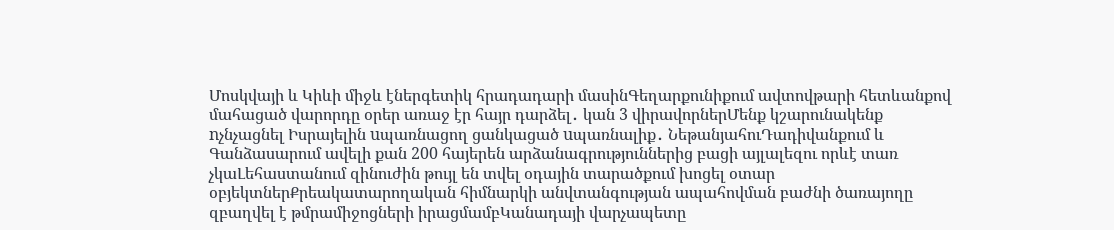Մոսկվայի և Կիևի միջև էներգետիկ հրադադարի մասինԳեղարքունիքում ավտովթարի հետևանքով մահացած վարորդը օրեր առաջ էր հայր դարձել․ կան 3 վիրավորներՄենք կշարունակենք nչնչացնել Իսրայելին uպառնացող ցանկացած uպառնալիք․ ՆեթանյահուԴադիվանքում և Գանձասարում ավելի քան 200 հայերեն արձանագրություններից բացի այլալեզու որևէ տառ չկաԼեհաստանում զինուժին թույլ են տվել օդային տարածքում խոցել օտար օբյեկտներՔրեակատարողական հիմնարկի անվտանգության ապահովման բաժնի ծառայողը զբաղվել է թմրամիջոցների իրացմամբԿանադայի վարչապետը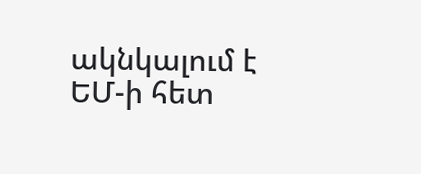ակնկալում է ԵՄ-ի հետ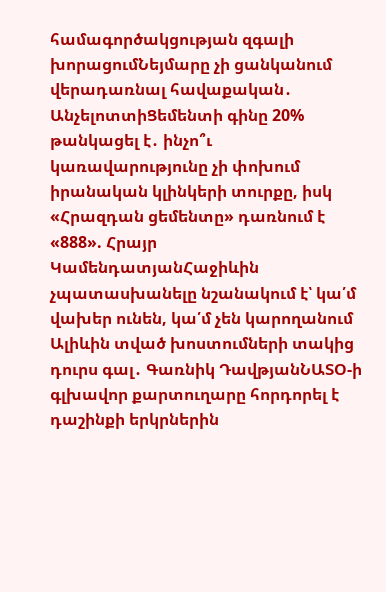համագործակցության զգալի խորացումՆեյմարը չի ցանկանում վերադառնալ հավաքական․ ԱնչելոտտիՑեմենտի գինը 20% թանկացել է․ ինչո՞ւ կառավարությունը չի փոխում իրանական կլինկերի տուրքը, իսկ «Հրազդան ցեմենտը» դառնում է «888». Հրայր ԿամենդատյանՀաջիևին չպատասխանելը նշանակում է՝ կա՛մ վախեր ունեն, կա՛մ չեն կարողանում Ալիևին տված խոստումների տակից դուրս գալ․ Գառնիկ ԴավթյանՆԱՏՕ-ի գլխավոր քարտուղարը հորդորել է դաշինքի երկրներին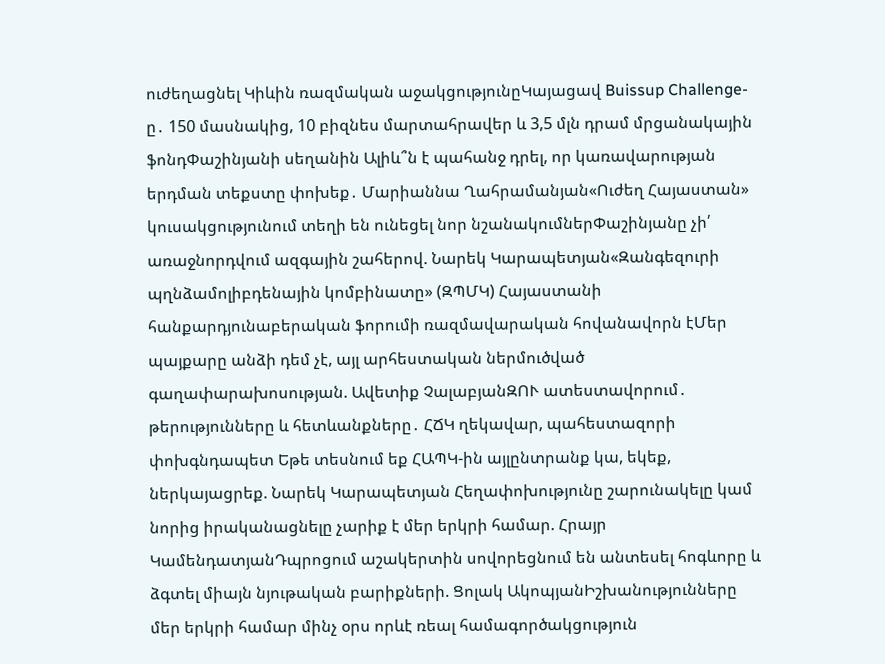ուժեղացնել Կիևին ռազմական աջակցությունըԿայացավ Buissup Challenge-ը․ 150 մասնակից, 10 բիզնես մարտահրավեր և 3,5 մլն դրամ մրցանակային ֆոնդՓաշինյանի սեղանին Ալիև՞ն է պահանջ դրել, որ կառավարության երդման տեքստը փոխեք․ Մարիաննա Ղահրամանյան«Ուժեղ Հայաստան» կուսակցությունում տեղի են ունեցել նոր նշանակումներՓաշինյանը չի՛ առաջնորդվում ազգային շահերով. Նարեկ Կարապետյան«Զանգեզուրի պղնձամոլիբդենային կոմբինատը» (ԶՊՄԿ) Հայաստանի հանքարդյունաբերական ֆորումի ռազմավարական հովանավորն էՄեր պայքարը անձի դեմ չէ, այլ արհեստական ներմուծված գաղափարախոսության. Ավետիք ՉալաբյանԶՈՒ ատեստավորում․ թերությունները և հետևանքները․ ՀՃԿ ղեկավար, պահեստազորի փոխգնդապետ Եթե տեսնում եք ՀԱՊԿ-ին այլընտրանք կա, եկեք, ներկայացրեք. Նարեկ Կարապետյան Հեղափոխությունը շարունակելը կամ նորից իրականացնելը չարիք է մեր երկրի համար. Հրայր ԿամենդատյանԴպրոցում աշակերտին սովորեցնում են անտեսել հոգևորը և ձգտել միայն նյութական բարիքների. Ցոլակ ԱկոպյանԻշխանությունները մեր երկրի համար մինչ օրս որևէ ռեալ համագործակցություն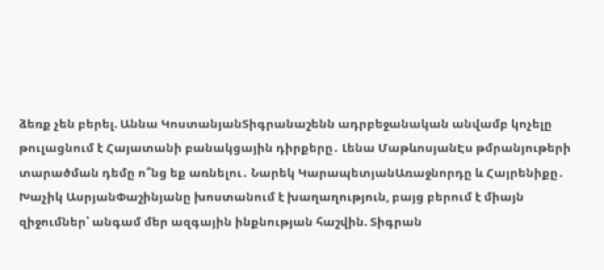ձեռք չեն բերել. Աննա ԿոստանյանՏիգրանաշենն ադրբեջանական անվամբ կոչելը թուլացնում է Հայատանի բանակցային դիրքերը․ Լենա ՄաթևոսյանԷս թմրանյութերի տարածման դեմը ո՞նց եք առնելու․ Նարեկ ԿարապետյանԱռաջնորդը և Հայրենիքը․ Խաչիկ ԱսրյանՓաշինյանը խոստանում է խաղաղություն, բայց բերում է միայն զիջումներ՝ անգամ մեր ազգային ինքնության հաշվին. Տիգրան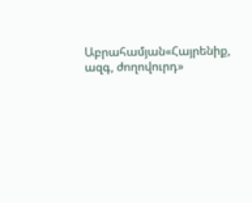Աբրահամյան«Հայրենիք, ազգ, ժողովուրդ»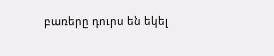բառերը դուրս են եկել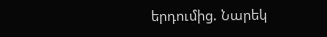երդումից. Նարեկ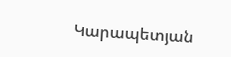Կարապետյան